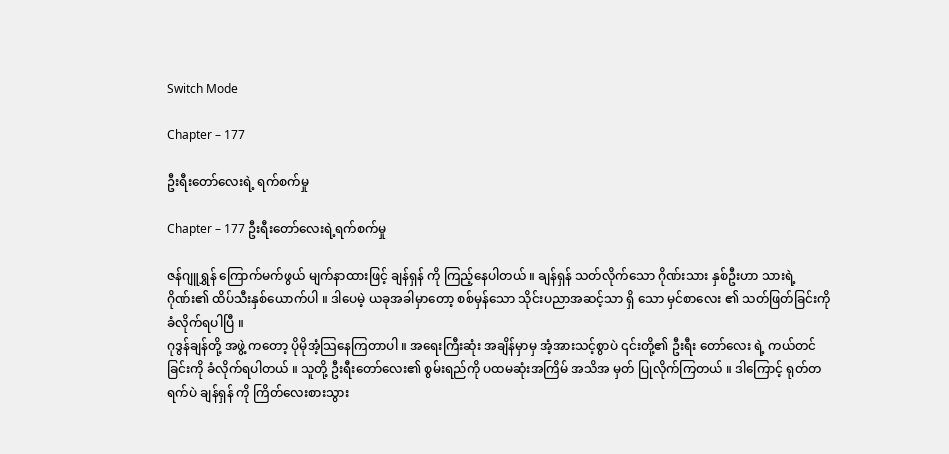Switch Mode

Chapter – 177

ဦးရီးတော်လေးရဲ့ ရက်စက်မှု

Chapter – 177 ဦးရီးတော်လေးရဲ့ရက်စက်မှု

ဇန်ဂျူရွှန် ကြောက်မက်ဖွယ် မျက်နာထားဖြင့် ချန်ရှန် ကို ကြည့်နေပါတယ် ။ ချန်ရှန် သတ်လိုက်သော ဂိုဏ်းသား နှစ်ဦးဟာ သားရဲ့ ဂိုဏ်း၏ ထိပ်သီးနှစ်ယောက်ပါ ။ ဒါပေမဲ့ ယခုအခါမှာတော့ စစ်မှန်သော သိုင်းပညာအဆင့်သာ ရှိ သော မှင်စာလေး ၏ သတ်ဖြတ်ခြင်းကို ခံလိုက်ရပါပြီ ။
ဂုဒွန်ချန်တို့ အဖွဲ့ ကတော့ ပိုမိုအံ့သြနေကြတာပါ ။ အရေးကြီးဆုံး အချိန်မှာမှ အံ့အားသင့်စွာပဲ ၎င်းတို့၏ ဦးရီး တော်လေး ရဲ့ ကယ်တင်ခြင်းကို ခံလိုက်ရပါတယ် ။ သူတို့ ဦးရီးတော်လေး၏ စွမ်းရည်ကို ပထမဆုံးအကြိမ် အသိအ မှတ် ပြုလိုက်ကြတယ် ။ ဒါကြောင့် ရုတ်တရက်ပဲ ချန်ရှန် ကို ကြိတ်လေးစားသွား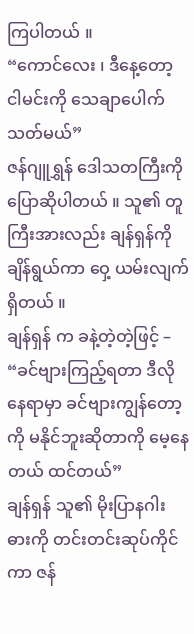ကြပါတယ် ။
“ကောင်လေး ၊ ဒီနေ့တော့ ငါမင်းကို သေချာပေါက် သတ်မယ်”
ဇန်ဂျူရွှန် ဒေါသတကြီးကို ပြောဆိုပါတယ် ။ သူ၏ တူကြီးအားလည်း ချန်ရှန်ကို ချိန်ရွယ်ကာ ဝှေ့ ယမ်းလျက် ရှိတယ် ။
ချန်ရှန် က ခနဲ့တဲ့တဲ့ဖြင့် –
“ခင်ဗျားကြည့်ရတာ ဒီလိုနေရာမှာ ခင်ဗျားကျွန်တော့ ကို မနိုင်ဘူးဆိုတာကို မေ့နေတယ် ထင်တယ်”
ချန်ရှန် သူ၏ မိုးပြာနဂါး ဓားကို တင်းတင်းဆုပ်ကိုင်ကာ ဇန်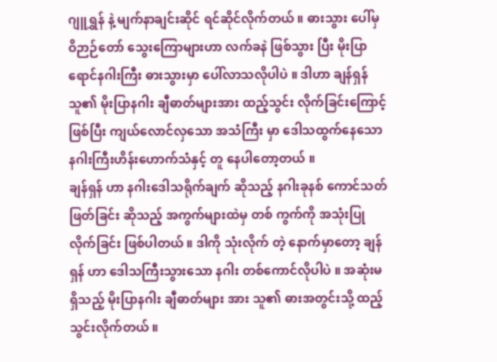ဂျူရွှန် နဲ့ မျက်နာချင်းဆိုင် ရင်ဆိုင်လိုက်တယ် ။ ဓားသွား ပေါ်မှ ဝိဉာဉ်တော် သွေးကြောများဟာ လက်ခနဲ ဖြစ်သွား ပြီး မိုးပြာရောင်နဂါးကြီး ဓားသွားမှာ ပေါ်လာသလိုပါပဲ ။ ဒါဟာ ချန်ရှန် သူ၏ မိုးပြာနဂါး ချီဓာတ်များအား ထည့်သွင်း လိုက်ခြင်းကြောင့်ဖြစ်ပြီး ကျယ်လောင်လှသော အသံကြီး မှာ ဒေါသထွက်နေသော နဂါးကြီးဟိန်းဟောက်သံနှင့် တူ နေပါတော့တယ် ။
ချန်ရှန် ဟာ နဂါးဒေါသရိုက်ချက် ဆိုသည့် နဂါးခုနစ် ကောင်သတ်ဖြတ်ခြင်း ဆိုသည့် အကွက်များထဲမှ တစ် ကွက်ကို အသုံးပြုလိုက်ခြင်း ဖြစ်ပါတယ် ။ ဒါကို သုံးလိုက် တဲ့ နောက်မှာတော့ ချန်ရှန် ဟာ ဒေါသကြီးသွားသော နဂါး တစ်ကောင်လိုပါပဲ ။ အဆုံးမရှိသည့် မိုးပြာနဂါး ချီဓာတ်များ အား သူ၏ ဓားအတွင်းသို့ ထည့်သွင်းလိုက်တယ် ။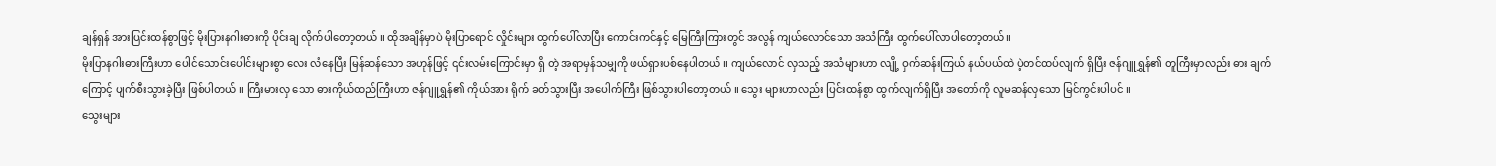ချန်ရှန် အားပြင်းထန်စွာဖြင့် မိုးပြားနဂါးဓားကို ပိုင်းချ လိုက်ပါတော့တယ် ။ ထိုအချိန်မှာပဲ မိုးပြာရောင် လှိုင်းများ ထွက်ပေါ်လာပြီး ကောင်းကင်နှင့် မြေကြီးကြားတွင် အလွန် ကျယ်လောင်သော အသံကြီး ထွက်ပေါ်လာပါတော့တယ်။
မိုးပြာနဂါးဓားကြီးဟာ ပေါင်သောင်းပေါင်းများစွာ လေး လံနေပြီး မြန်ဆန်သော အဟုန်ဖြင့် ၎င်းလမ်းကြောင်းမှာ ရှိ တဲ့ အရာမှန်သမျှကို ဖယ်ရှားပစ်နေပါတယ် ။ ကျယ်လောင် လှသည့် အသံများဟာ လျို့ ဝှက်ဆန်းကြယ် နယ်ပယ်ထဲ ပဲ့တင်ထပ်လျက် ရှိပြီး ဇန်ဂျူရွှန်၏ တူကြီးမှာလည်း ဓား ချက်ကြောင့် ပျက်စီးသွားခဲ့ပြီး ဖြစ်ပါတယ် ။ ကြီးမားလှ သော ဓားကိုယ်ထည်ကြီးဟာ ဇန်ဂျူရွှန်၏ ကိုယ်အား ရိုက် ခတ်သွားပြီး အပေါက်ကြီး ဖြစ်သွားပါတော့တယ် ။ သွေး များဟာလည်း ပြင်းထန်စွာ ထွက်လျက်ရှိပြီး အတော်ကို လူမဆန်လှသော မြင်ကွင်းပါပင် ။
သွေးများ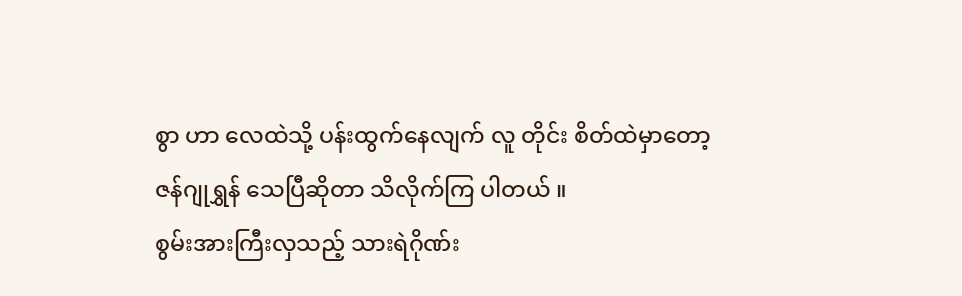စွာ ဟာ လေထဲသို့ ပန်းထွက်နေလျက် လူ တိုင်း စိတ်ထဲမှာတော့ ဇန်ဂျုရွှန် သေပြီဆိုတာ သိလိုက်ကြ ပါတယ် ။
စွမ်းအားကြီးလှသည့် သားရဲဂိုဏ်း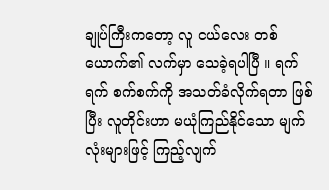ချုပ်ကြီးကတော့ လူ ငယ်လေး တစ်ယောက်၏ လက်မှာ သေခဲ့ရပါပြီ ။ ရက်ရက် စက်စက်ကို အသတ်ခံလိုက်ရတာ ဖြစ်ပြီး လူတိုင်းဟာ မယုံကြည်နိုင်သော မျက်လုံးများဖြင့် ကြည့်လျက်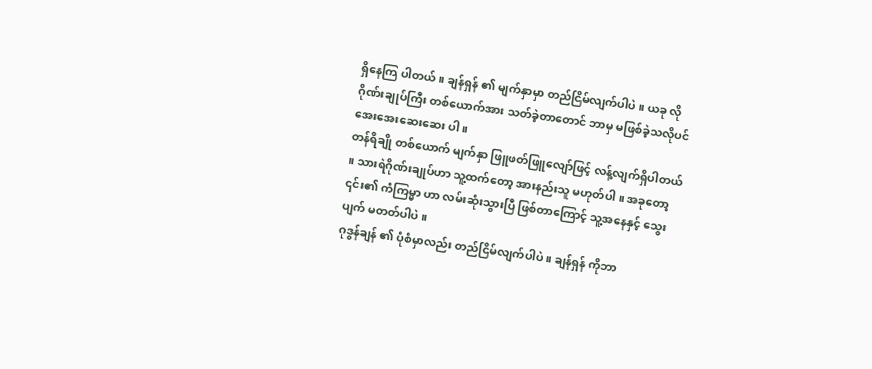ရှိနေကြ ပါတယ် ။ ချန်ရှန် ၏ မျက်နှာမှာ တည်ငြိမ်လျက်ပါပဲ ။ ယခု လို ဂိုဏ်းချုပ်ကြီး တစ်ယောက်အား သတ်ခဲ့တာတောင် ဘာမှ မဖြစ်ခဲ့သလိုပင် အေးအေးဆေးဆေး ပါ ။
တန်ရိချို တစ်ယောက် မျက်နှာ ဖြူဖတ်ဖြူလျော်ဖြင့် လန့်လျက်ရှိပါတယ် ။ သားရဲဂိုဏ်းချုပ်ဟာ သူ့ထက်တော့ အားနည်းသူ မဟုတ်ပါ ။ အခုတော့ ၎င်း၏ ကံကြမ္မာ ဟာ လမ်းဆုံးသွားပြီ ဖြစ်တာကြောင့် သူ့အနေနှင့် သွေးပျက် မတတ်ပါပဲ ။
ဂုဒွန်ချန် ၏ ပုံစံမှာလည်း တည်ငြိမ်လျက်ပါပဲ ။ ချန်ရှန် ကိုဘာ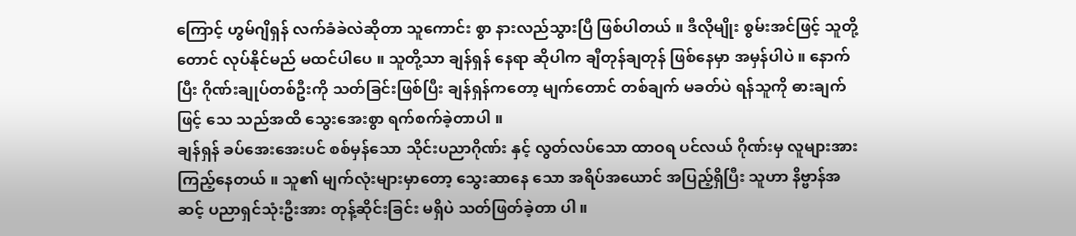ကြောင့် ဟွမ်ဂျိရှန် လက်ခံခဲလဲဆိုတာ သူကောင်း စွာ နားလည်သွားပြီ ဖြစ်ပါတယ် ။ ဒီလိုမျိုး စွမ်းအင်ဖြင့် သူတို့တောင် လုပ်နိုင်မည် မထင်ပါပေ ။ သူတို့သာ ချန်ရှန် နေရာ ဆိုပါက ချီတုန်ချတုန် ဖြစ်နေမှာ အမှန်ပါပဲ ။ နောက် ပြီး ဂိုဏ်းချုပ်တစ်ဦးကို သတ်ခြင်းဖြစ်ပြီး ချန်ရှန်ကတော့ မျက်တောင် တစ်ချက် မခတ်ပဲ ရန်သူကို ဓားချက်ဖြင့် သေ သည်အထိ သွေးအေးစွာ ရက်စက်ခဲ့တာပါ ။
ချန်ရှန် ခပ်အေးအေးပင် စစ်မှန်သော သိုင်းပညာဂိုဏ်း နှင့် လွတ်လပ်သော ထာဝရ ပင်လယ် ဂိုဏ်းမှ လူများအား ကြည့်နေတယ် ။ သူ၏ မျက်လုံးများမှာတော့ သွေးဆာနေ သော အရိပ်အယောင် အပြည့်ရှိပြီး သူဟာ နိဗ္ဗာန်အဆင့် ပညာရှင်သုံးဦးအား တုန့်ဆိုင်းခြင်း မရှိပဲ သတ်ဖြတ်ခဲ့တာ ပါ ။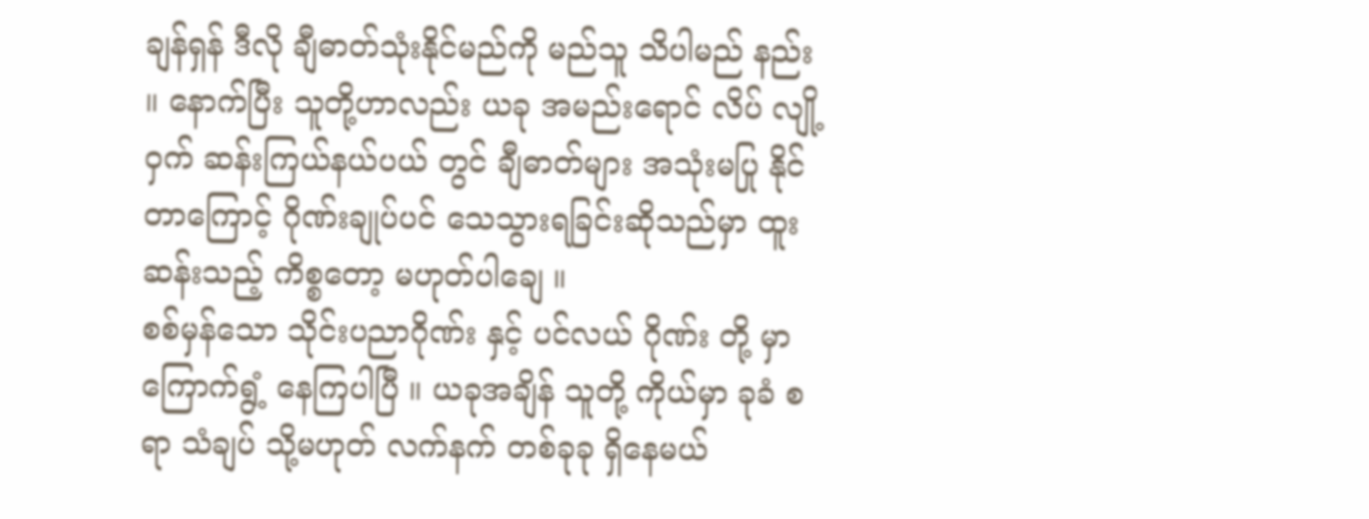ချန်ရှန် ဒီလို ချီဓာတ်သုံးနိုင်မည်ကို မည်သူ သိပါမည် နည်း ။ နောက်ပြီး သူတို့ဟာလည်း ယခု အမည်းရောင် လိပ် လျို့ ဝှက် ဆန်းကြယ်နယ်ပယ် တွင် ချီဓာတ်များ အသုံးမပြု နိုင်တာကြောင့် ဂိုဏ်းချုပ်ပင် သေသွားရခြင်းဆိုသည်မှာ ထူးဆန်းသည့် ကိစ္စတော့ မဟုတ်ပါချေ ။
စစ်မှန်သော သိုင်းပညာဂိုဏ်း နှင့် ပင်လယ် ဂိုဏ်း တို့ မှာ ကြောက်ရွံ့ နေကြပါပြီ ။ ယခုအချိန် သူတို့ ကိုယ်မှာ ခုခံ စရာ သံချပ် သို့မဟုတ် လက်နက် တစ်ခုခု ရှိနေမယ်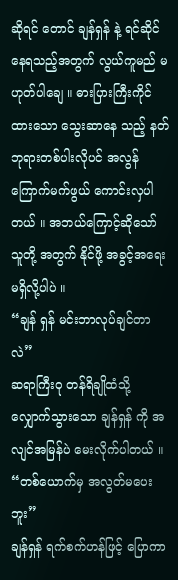ဆိုရင် တောင် ချန်ရှန် နဲ့ ရင်ဆိုင်နေရသည့်အတွက် လွယ်ကူမည် မဟုတ်ပါချေ ။ ဓားပြားကြီးကိုင်ထားသော သွေးဆာနေ သည့် နတ်ဘုရားတစ်ပါးလိုပင် အလွန်ကြောက်မက်ဖွယ် ကောင်းလှပါတယ် ။ အဘယ်ကြောင့်ဆိုသော် သူတို့ အတွက် နိုင်ဖို့ အခွင့်အရေး မရှိလို့ပါပဲ ။
“ချန် ရှန် မင်းဘာလုပ်ချင်တာလဲ”
ဆရာကြီးဝု တန်ရိချိုထံသို့ လျှောက်သွားသော ချန်ရှန် ကို အလျင်အမြန်ပဲ မေးလိုက်ပါတယ် ။
“တစ်ယောက်မှ အလွတ်မပေးဘူး”
ချန်ရှန် ရက်စက်ဟန်ဖြင့် ပြောကာ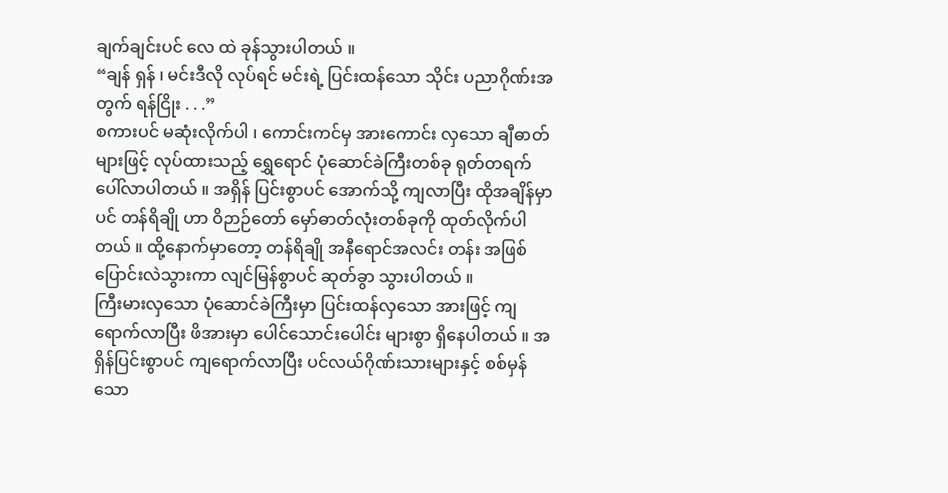ချက်ချင်းပင် လေ ထဲ ခုန်သွားပါတယ် ။
“ချန် ရှန် ၊ မင်းဒီလို လုပ်ရင် မင်းရဲ့ ပြင်းထန်သော သိုင်း ပညာဂိုဏ်းအတွက် ရန်ငြိုး . . .”
စကားပင် မဆုံးလိုက်ပါ ၊ ကောင်းကင်မှ အားကောင်း လှသော ချီဓာတ်များဖြင့် လုပ်ထားသည့် ရွှေရောင် ပုံဆောင်ခဲကြီးတစ်ခု ရုတ်တရက် ပေါ်လာပါတယ် ။ အရှိန် ပြင်းစွာပင် အောက်သို့ ကျလာပြီး ထိုအချိန်မှာပင် တန်ရိချို ဟာ ဝိဉာဉ်တော် မှော်ဓာတ်လုံးတစ်ခုကို ထုတ်လိုက်ပါ တယ် ။ ထို့နောက်မှာတော့ တန်ရိချို အနီရောင်အလင်း တန်း အဖြစ် ပြောင်းလဲသွားကာ လျင်မြန်စွာပင် ဆုတ်ခွာ သွားပါတယ် ။
ကြီးမားလှသော ပုံဆောင်ခဲကြီးမှာ ပြင်းထန်လှသော အားဖြင့် ကျရောက်လာပြီး ဖိအားမှာ ပေါင်သောင်းပေါင်း များစွာ ရှိနေပါတယ် ။ အရှိန်ပြင်းစွာပင် ကျရောက်လာပြီး ပင်လယ်ဂိုဏ်းသားများနှင့် စစ်မှန်သော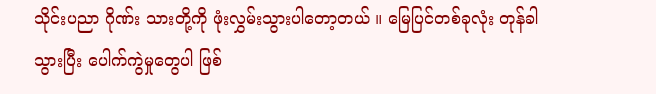သိုင်းပညာ ဂိုဏ်း သားတို့ကို ဖုံးလွှမ်းသွားပါတော့တယ် ။ မြေပြင်တစ်ခုလုံး တုန်ခါသွားပြီး ပေါက်ကွဲမှုတွေပါ ဖြစ်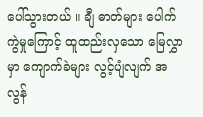ပေါ်သွားတယ် ။ ချီ ဓာတ်များ ပေါက်ကွဲမှုကြောင့် ထူထည်းလှသော မြေလွှာ မှာ ကျောက်ခဲများ လွင့်ပျံလျက် အလွန်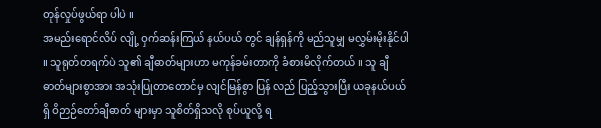တုန်လှုပ်ဖွယ်ရာ ပါပဲ ။
အမည်းရောင်လိပ် လျို့ ဝှက်ဆန်းကြယ် နယ်ပယ် တွင် ချန်ရှန်ကို မည်သူမျှ မလွှမ်းမိုးနိုင်ပါ ။ သူရုတ်တရက်ပဲ သူ၏ ချီဓာတ်များဟာ မကုန်ခမ်းတာကို ခံစားမိလိုက်တယ် ။ သူ ချီဓာတ်များစွာအား အသုံးပြုတာတောင်မှ လျင်မြန်စွာ ပြန် လည် ပြည့်သွားပြီး ယခုနယ်ပယ်ရှိ ဝိဉာဉ်တော်ချီဓာတ် များမှာ သူစိတ်ရှိသလို စုပ်ယူလို့ ရ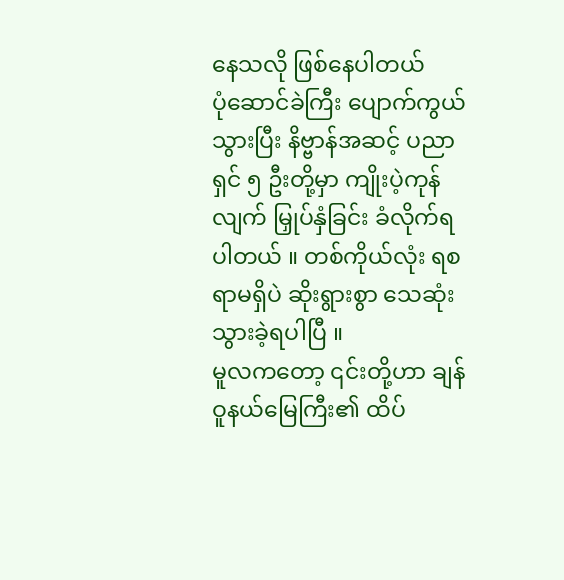နေသလို ဖြစ်နေပါတယ်
ပုံဆောင်ခဲကြီး ပျောက်ကွယ်သွားပြီး နိဗ္ဗာန်အဆင့် ပညာရှင် ၅ ဦးတို့မှာ ကျိုးပဲ့ကုန်လျက် မြှုပ်နှံခြင်း ခံလိုက်ရ ပါတယ် ။ တစ်ကိုယ်လုံး ရစရာမရှိပဲ ဆိုးရွားစွာ သေဆုံး သွားခဲ့ရပါပြီ ။
မူလကတော့ ၎င်းတို့ဟာ ချန်ဝူနယ်မြေကြီး၏ ထိပ်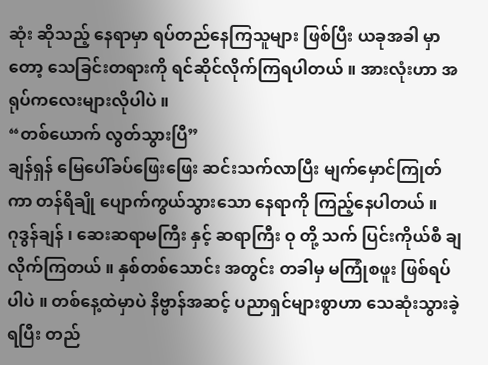ဆုံး ဆိုသည့် နေရာမှာ ရပ်တည်နေကြသူများ ဖြစ်ပြီး ယခုအခါ မှာတော့ သေခြင်းတရားကို ရင်ဆိုင်လိုက်ကြရပါတယ် ။ အားလုံးဟာ အရုပ်ကလေးများလိုပါပဲ ။
“တစ်ယောက် လွတ်သွားပြီ”
ချန်ရှန် မြေပေါ်ခပ်ဖြေးဖြေး ဆင်းသက်လာပြီး မျက်မှောင်ကြုတ်ကာ တန်ရိချို ပျောက်ကွယ်သွားသော နေရာကို ကြည့်နေပါတယ် ။
ဂုဒွန်ချန် ၊ ဆေးဆရာမကြီး နှင့် ဆရာကြီး ဝု တို့ သက် ပြင်းကိုယ်စီ ချလိုက်ကြတယ် ။ နှစ်တစ်သောင်း အတွင်း တခါမှ မကြုံစဖူး ဖြစ်ရပ်ပါပဲ ။ တစ်နေ့ထဲမှာပဲ နိဗ္ဗာန်အဆင့် ပညာရှင်များစွာဟာ သေဆုံးသွားခဲ့ရပြီး တည်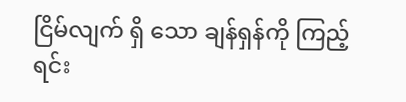ငြိမ်လျက် ရှိ သော ချန်ရှန်ကို ကြည့်ရင်း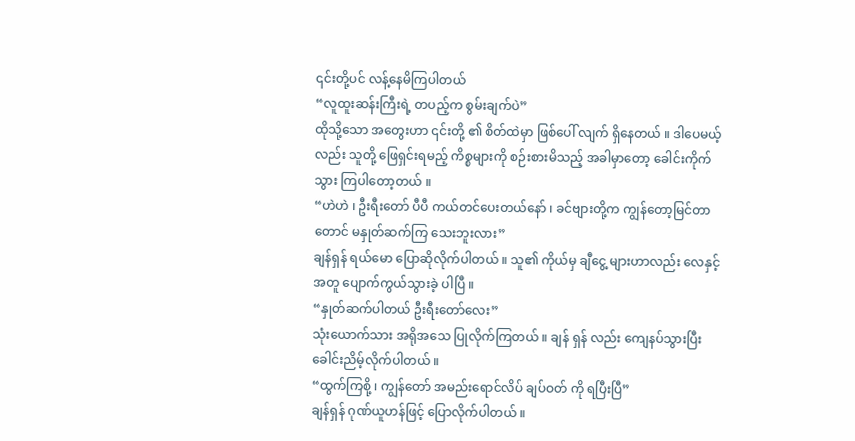၎င်းတို့ပင် လန့်နေမိကြပါတယ်
“လူထူးဆန်းကြီးရဲ့ တပည့်က စွမ်းချက်ပဲ”
ထိုသို့သော အတွေးဟာ ၎င်းတို့ ၏ စိတ်ထဲမှာ ဖြစ်ပေါ် လျက် ရှိနေတယ် ။ ဒါပေမယ့်လည်း သူတို့ ဖြေရှင်းရမည့် ကိစ္စများကို စဉ်းစားမိသည့် အခါမှာတော့ ခေါင်းကိုက်သွား ကြပါတော့တယ် ။
“ဟဲဟဲ ၊ ဦးရီးတော် ပီပီ ကယ်တင်ပေးတယ်နော် ၊ ခင်ဗျားတို့က ကျွန်တော့မြင်တာတောင် မနှုတ်ဆက်ကြ သေးဘူးလား”
ချန်ရှန် ရယ်မော ပြောဆိုလိုက်ပါတယ် ။ သူ၏ ကိုယ်မှ ချီငွေ့ များဟာလည်း လေနှင့် အတူ ပျောက်ကွယ်သွားခဲ့ ပါပြီ ။
“နှုတ်ဆက်ပါတယ် ဦးရီးတော်လေး”
သုံးယောက်သား အရိုအသေ ပြုလိုက်ကြတယ် ။ ချန် ရှန် လည်း ကျေနပ်သွားပြီး ခေါင်းညိမ့်လိုက်ပါတယ် ။
“ထွက်ကြစို့ ၊ ကျွန်တော် အမည်းရောင်လိပ် ချပ်ဝတ် ကို ရပြီးပြီ”
ချန်ရှန် ဂုဏ်ယူဟန်ဖြင့် ပြောလိုက်ပါတယ် ။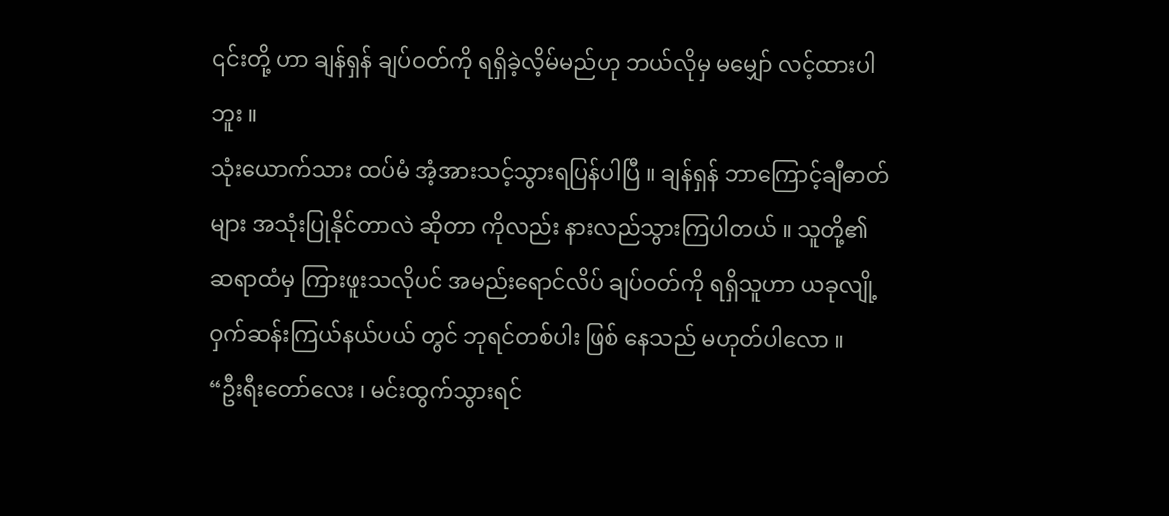၎င်းတို့ ဟာ ချန်ရှန် ချပ်ဝတ်ကို ရရှိခဲ့လိ့မ်မည်ဟု ဘယ်လိုမှ မမျှော် လင့်ထားပါဘူး ။
သုံးယောက်သား ထပ်မံ အံ့အားသင့်သွားရပြန်ပါပြီ ။ ချန်ရှန် ဘာကြောင့်ချီဓာတ်များ အသုံးပြုနိုင်တာလဲ ဆိုတာ ကိုလည်း နားလည်သွားကြပါတယ် ။ သူတို့၏ ဆရာထံမှ ကြားဖူးသလိုပင် အမည်းရောင်လိပ် ချပ်ဝတ်ကို ရရှိသူဟာ ယခုလျို့ ဝှက်ဆန်းကြယ်နယ်ပယ် တွင် ဘုရင်တစ်ပါး ဖြစ် နေသည် မဟုတ်ပါလော ။
“ဦးရီးတော်လေး ၊ မင်းထွက်သွားရင်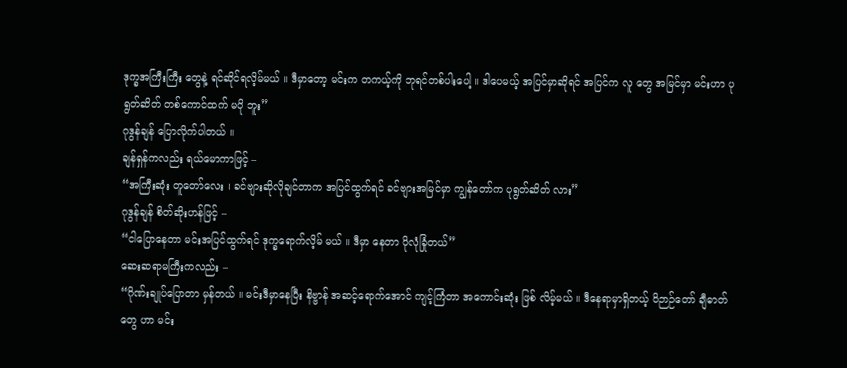ဒုက္ခအကြီးကြီး တွေနဲ့ ရင်ဆိုင်ရလိ့မ်မယ် ။ ဒီမှာတော့ မင်းက တကယ့်ကို ဘုရင်တစ်ပါးပေါ့ ။ ဒါပေမယ့် အပြင်မှာဆိုရင် အပြင်က လူ တွေ အမြင်မှာ မင်းဟာ ပုရွတ်ဆိတ် တစ်ကောင်ထက် မပို ဘူး”
ဂုဒွန်ချန် ပြောလိုက်ပါတယ် ။
ချန်ရှန်ကလည်း ရယ်မောကာဖြင့် –
“အကြီးဆုံး တူတော်လေး ၊ ခင်ဗျားဆိုလိုချင်တာက အပြင်ထွက်ရင် ခင်ဗျားအမြင်မှာ ကျွန်တော်က ပုရွတ်ဆိတ် လား”
ဂုဒွန်ချန် စိတ်ဆိုးဟန်ဖြင့် –
“ငါပြောနေတာ မင်းအပြင်ထွက်ရင် ဒုက္ခရောက်လိ့မ် မယ် ။ ဒီမှာ နေတာ ပိုလုံခြုံတယ်”
ဆေးဆရာမကြီးကလည်း –
“ဂိုဏ်းချုပ်ပြောတာ မှန်တယ် ။ မင်းဒီမှာနေပြီး နိဗ္ဗာန် အဆင့်ရောက်အောင် ကျင့်ကြံတာ အကောင်းဆုံး ဖြစ် လိမ့်မယ် ။ ဒီနေရာမှာရှိတယ့် ဝိဉာဉ်တော် ချီဓာတ်တွေ ဟာ မင်း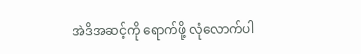အဲဒိအဆင့်ကို ရောက်ဖို့ လုံလောက်ပါ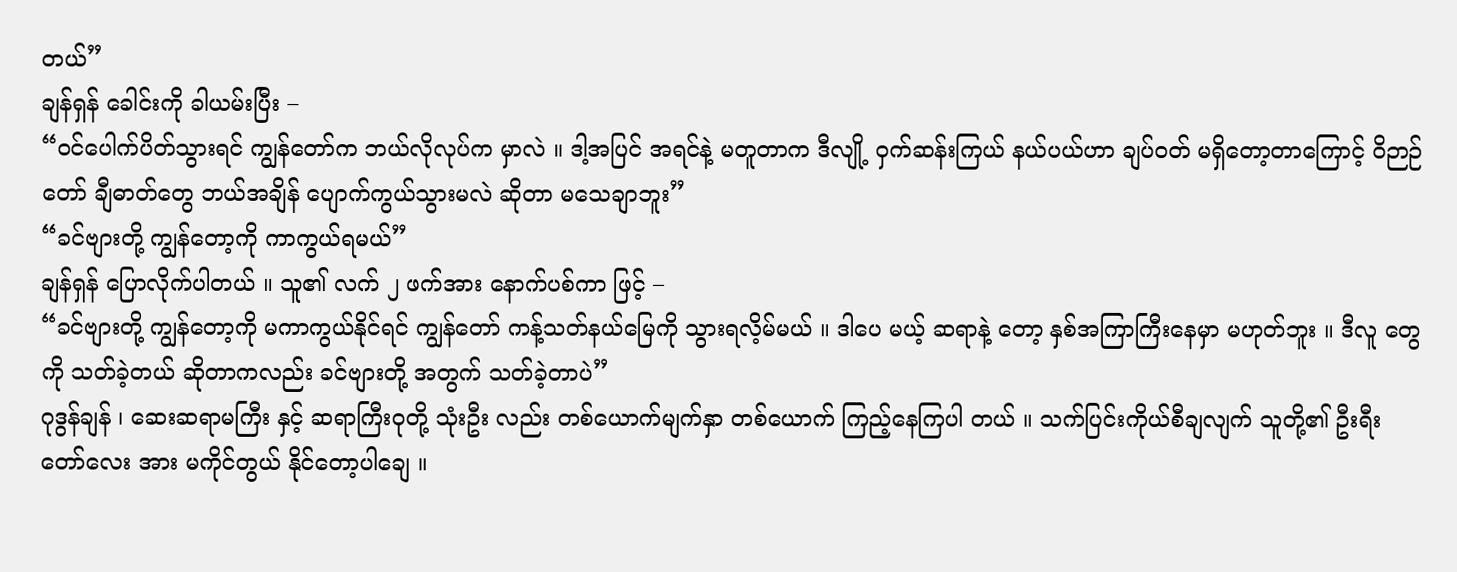တယ်”
ချန်ရှန် ခေါင်းကို ခါယမ်းပြီး –
“၀င်ပေါက်ပိတ်သွားရင် ကျွန်တော်က ဘယ်လိုလုပ်က မှာလဲ ။ ဒါ့အပြင် အရင်နဲ့ မတူတာက ဒီလျို့ ဝှက်ဆန်းကြယ် နယ်ပယ်ဟာ ချပ်ဝတ် မရှိတော့တာကြောင့် ဝိဉာဉ်တော် ချီဓာတ်တွေ ဘယ်အချိန် ပျောက်ကွယ်သွားမလဲ ဆိုတာ မသေချာဘူး”
“ခင်ဗျားတို့ ကျွန်တော့ကို ကာကွယ်ရမယ်”
ချန်ရှန် ပြောလိုက်ပါတယ် ။ သူ၏ လက် ၂ ဖက်အား နောက်ပစ်ကာ ဖြင့် –
“ခင်ဗျားတို့ ကျွန်တော့ကို မကာကွယ်နိုင်ရင် ကျွန်တော် ကန့်သတ်နယ်မြေကို သွားရလိ့မ်မယ် ။ ဒါပေ မယ့် ဆရာနဲ့ တော့ နှစ်အကြာကြီးနေမှာ မဟုတ်ဘူး ။ ဒီလူ တွေကို သတ်ခဲ့တယ် ဆိုတာကလည်း ခင်ဗျားတို့ အတွက် သတ်ခဲ့တာပဲ”
ဂုဒွန်ချန် ၊ ဆေးဆရာမကြီး နှင့် ဆရာကြီးဝုတို့ သုံးဦး လည်း တစ်ယောက်မျက်နှာ တစ်ယောက် ကြည့်နေကြပါ တယ် ။ သက်ပြင်းကိုယ်စီချလျက် သူတို့၏ ဦးရီးတော်လေး အား မကိုင်တွယ် နိုင်တော့ပါချေ ။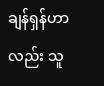ချန်ရှန်ဟာလည်း သူ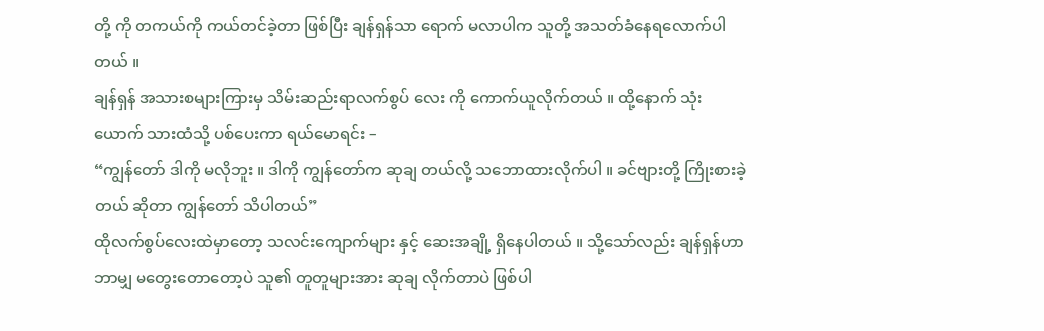တို့ ကို တကယ်ကို ကယ်တင်ခဲ့တာ ဖြစ်ပြီး ချန်ရှန်သာ ရောက် မလာပါက သူတို့ အသတ်ခံနေရလောက်ပါတယ် ။
ချန်ရှန် အသားစများကြားမှ သိမ်းဆည်းရာလက်စွပ် လေး ကို ကောက်ယူလိုက်တယ် ။ ထို့နောက် သုံးယောက် သားထံသို့ ပစ်ပေးကာ ရယ်မောရင်း –
“ကျွန်တော် ဒါကို မလိုဘူး ။ ဒါကို ကျွန်တော်က ဆုချ တယ်လို့ သဘောထားလိုက်ပါ ။ ခင်ဗျားတို့ ကြိုးစားခဲ့တယ် ဆိုတာ ကျွန်တော် သိပါတယ်”
ထိုလက်စွပ်လေးထဲမှာတော့ သလင်းကျောက်များ နှင့် ဆေးအချို့ ရှိနေပါတယ် ။ သို့သော်လည်း ချန်ရှန်ဟာ ဘာမျှ မတွေးတောတော့ပဲ သူ၏ တူတူများအား ဆုချ လိုက်တာပဲ ဖြစ်ပါ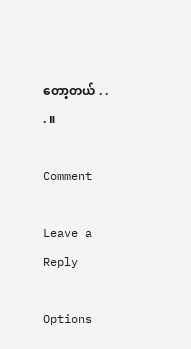တော့တယ် . . . ။

Comment

Leave a Reply

Options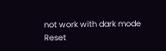not work with dark mode
Reset